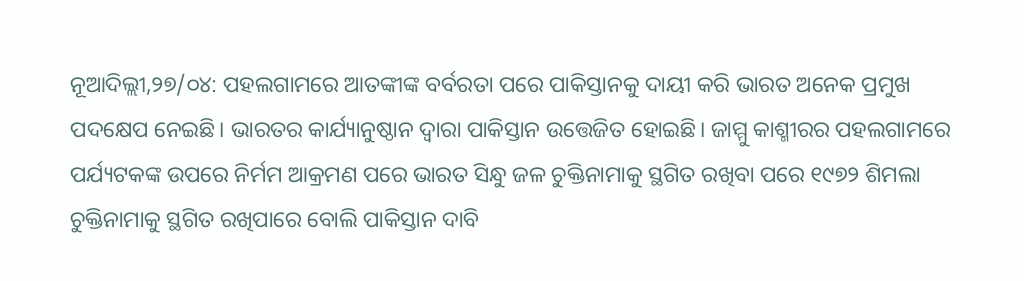ନୂଆଦିଲ୍ଲୀ,୨୭/୦୪: ପହଲଗାମରେ ଆତଙ୍କୀଙ୍କ ବର୍ବରତା ପରେ ପାକିସ୍ତାନକୁ ଦାୟୀ କରି ଭାରତ ଅନେକ ପ୍ରମୁଖ ପଦକ୍ଷେପ ନେଇଛି। ଭାରତର କାର୍ଯ୍ୟାନୁଷ୍ଠାନ ଦ୍ୱାରା ପାକିସ୍ତାନ ଉତ୍ତେଜିତ ହୋଇଛି। ଜାମ୍ମୁ କାଶ୍ମୀରର ପହଲଗାମରେ ପର୍ଯ୍ୟଟକଙ୍କ ଉପରେ ନିର୍ମମ ଆକ୍ରମଣ ପରେ ଭାରତ ସିନ୍ଧୁ ଜଳ ଚୁକ୍ତିନାମାକୁ ସ୍ଥଗିତ ରଖିବା ପରେ ୧୯୭୨ ଶିମଲା ଚୁକ୍ତିନାମାକୁ ସ୍ଥଗିତ ରଖିପାରେ ବୋଲି ପାକିସ୍ତାନ ଦାବି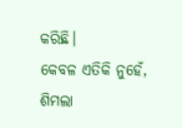କରିଛି।
କେବଳ ଏତିକି ନୁହେଁ, ଶିମଲା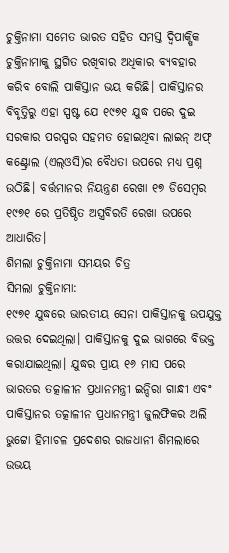ଚୁକ୍ତିନାମା ସମେତ ଭାରତ ସହିତ ସମସ୍ତ ଦ୍ୱିପାକ୍ଷିକ ଚୁକ୍ତିନାମାକୁ ସ୍ଥଗିତ ରଖିବାର ଅଧିକାର ବ୍ୟବହାର କରିବ ବୋଲି ପାକିସ୍ତାନ ଭୟ କରିଛି। ପାକିସ୍ତାନର ବିବୃତ୍ତିରୁ ଏହା ସ୍ପଷ୍ଟ ଯେ ୧୯୭୧ ଯୁଦ୍ଧ ପରେ ଦୁଇ ସରକାର ପରସ୍ପର ସହମତ ହୋଇଥିବା ଲାଇନ୍ ଅଫ୍ କଣ୍ଟ୍ରୋଲ (ଏଲ୍ଓସି)ର ବୈଧତା ଉପରେ ମଧ୍ୟ ପ୍ରଶ୍ନ ଉଠିଛି। ବର୍ତ୍ତମାନର ନିୟନ୍ତ୍ରଣ ରେଖା ୧୭ ଡିସେମ୍ବର ୧୯୭୧ ରେ ପ୍ରତିଷ୍ଠିତ ଅସ୍ତ୍ରବିରତି ରେଖା ଉପରେ ଆଧାରିତ।
ଶିମଲା ଚୁକ୍ତିନାମା ସମୟର ଚିତ୍ର
ସିମଲା ଚୁକ୍ତିନାମା:
୧୯୭୧ ଯୁଦ୍ଧରେ ଭାରତୀୟ ସେନା ପାକିସ୍ତାନକୁ ଉପଯୁକ୍ତ ଉତ୍ତର ଦେଇଥିଲା। ପାକିସ୍ତାନକୁ ଦୁଇ ଭାଗରେ ବିଭକ୍ତ କରାଯାଇଥିଲା। ଯୁଦ୍ଧର ପ୍ରାୟ ୧୬ ମାସ ପରେ ଭାରତର ତତ୍କାଳୀନ ପ୍ରଧାନମନ୍ତ୍ରୀ ଇନ୍ଦିରା ଗାନ୍ଧୀ ଏବଂ ପାକିସ୍ତାନର ତତ୍କାଳୀନ ପ୍ରଧାନମନ୍ତ୍ରୀ ଜୁଲଫିକର ଅଲି ଭୁଟ୍ଟୋ ହିମାଚଳ ପ୍ରଦେଶର ରାଜଧାନୀ ଶିମଲାରେ ଉଭୟ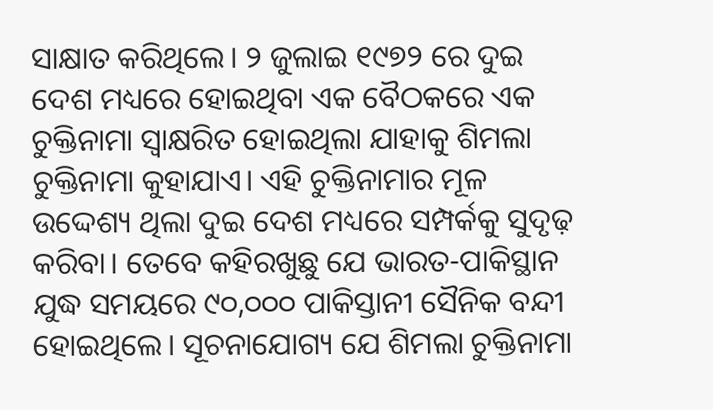ସାକ୍ଷାତ କରିଥିଲେ। ୨ ଜୁଲାଇ ୧୯୭୨ ରେ ଦୁଇ ଦେଶ ମଧ୍ୟରେ ହୋଇଥିବା ଏକ ବୈଠକରେ ଏକ ଚୁକ୍ତିନାମା ସ୍ୱାକ୍ଷରିତ ହୋଇଥିଲା ଯାହାକୁ ଶିମଲା ଚୁକ୍ତିନାମା କୁହାଯାଏ। ଏହି ଚୁକ୍ତିନାମାର ମୂଳ ଉଦ୍ଦେଶ୍ୟ ଥିଲା ଦୁଇ ଦେଶ ମଧ୍ୟରେ ସମ୍ପର୍କକୁ ସୁଦୃଢ଼ କରିବା। ତେବେ କହିରଖୁଛୁ ଯେ ଭାରତ-ପାକିସ୍ଥାନ ଯୁଦ୍ଧ ସମୟରେ ୯୦,୦୦୦ ପାକିସ୍ତାନୀ ସୈନିକ ବନ୍ଦୀ ହୋଇଥିଲେ। ସୂଚନାଯୋଗ୍ୟ ଯେ ଶିମଲା ଚୁକ୍ତିନାମା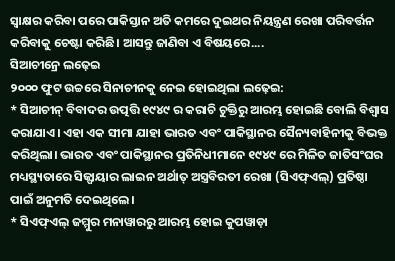ସ୍ୱାକ୍ଷର କରିବା ପରେ ପାକିସ୍ତାନ ଅତି କମରେ ଦୁଇଥର ନିୟନ୍ତ୍ରଣ ରେଖା ପରିବର୍ତ୍ତନ କରିବାକୁ ଚେଷ୍ଟା କରିଛି। ଆସନ୍ତୁ ଜାଣିବା ଏ ବିଷୟରେ....
ସିଆଚୀନ୍ରେ ଲଢ଼େଇ
୨୦୦୦ ଫୁଟ ଉଚ୍ଚରେ ସିନାଚୀନକୁ ନେଇ ହୋଇଥିଲା ଲଢ଼େଇ:
* ସିଆଚୀନ୍ ବିବାଦର ଉତ୍ପତ୍ତି ୧୯୪୯ ର କରାଚି ଚୁକ୍ତିରୁ ଆରମ୍ଭ ହୋଇଛି ବୋଲି ବିଶ୍ୱାସ କରାଯାଏ। ଏହା ଏକ ସୀମା ଯାହା ଭାରତ ଏବଂ ପାକିସ୍ଥାନର ସୈନ୍ୟବାହିନୀକୁ ବିଭକ୍ତ କରିଥିଲା। ଭାରତ ଏବଂ ପାକିସ୍ଥାନର ପ୍ରତିନିଧୀମାନେ ୧୯୪୯ ରେ ମିଳିତ ଜାତିସଂଘର ମଧ୍ୟସ୍ଥ୍ୟତାରେ ସିଜ୍ଫାୟାର ଲାଇନ ଅର୍ଥାତ୍ ଅସ୍ତ୍ରବିରତୀ ରେଖା (ସିଏଫ୍ଏଲ୍) ପ୍ରତିଷ୍ଠା ପାଇଁ ଅନୁମତି ଦେଇଥିଲେ।
* ସିଏଫ୍ଏଲ୍ ଜମ୍ମୁର ମନାୱାରରୁ ଆରମ୍ଭ ହୋଇ କୁପୱାଡ଼ା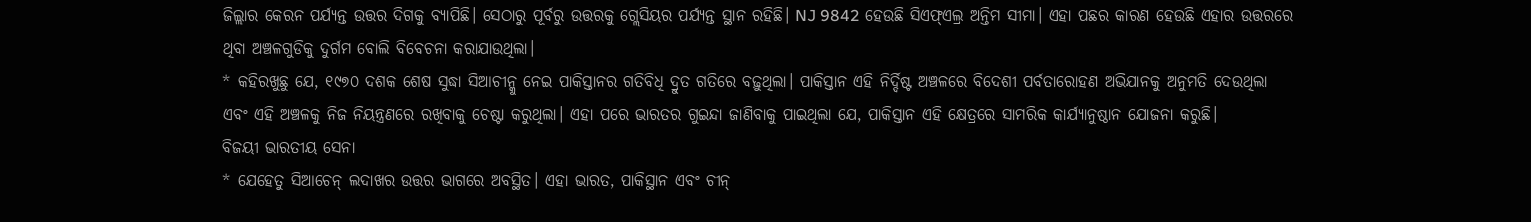ଜିଲ୍ଲାର କେରନ ପର୍ଯ୍ୟନ୍ତ ଉତ୍ତର ଦିଗକୁ ବ୍ୟାପିଛି। ସେଠାରୁ ପୂର୍ବରୁ ଉତ୍ତରକୁ ଗ୍ଲେସିୟର ପର୍ଯ୍ୟନ୍ତ ସ୍ଥାନ ରହିଛି। NJ 9842 ହେଉଛି ସିଏଫ୍ଏଲ୍ର ଅନ୍ତିମ ସୀମା। ଏହା ପଛର କାରଣ ହେଉଛି ଏହାର ଉତ୍ତରରେ ଥିବା ଅଞ୍ଚଳଗୁଡିକୁ ଦୁର୍ଗମ ବୋଲି ବିବେଚନା କରାଯାଉଥିଲା।
* କହିରଖୁଛୁ ଯେ, ୧୯୭୦ ଦଶକ ଶେଷ ସୁଦ୍ଧା ସିଆଚୀନ୍କୁ ନେଇ ପାକିସ୍ତାନର ଗତିବିଧି ଦ୍ରୁତ ଗତିରେ ବଢ଼ୁଥିଲା। ପାକିସ୍ତାନ ଏହି ନିର୍ଦ୍ଦିଷ୍ଟ ଅଞ୍ଚଳରେ ବିଦେଶୀ ପର୍ବତାରୋହଣ ଅଭିଯାନକୁ ଅନୁମତି ଦେଉଥିଲା ଏବଂ ଏହି ଅଞ୍ଚଳକୁ ନିଜ ନିୟନ୍ତ୍ରଣରେ ରଖିବାକୁ ଚେଷ୍ଟା କରୁଥିଲା। ଏହା ପରେ ଭାରତର ଗୁଇନ୍ଦା ଜାଣିବାକୁ ପାଇଥିଲା ଯେ, ପାକିସ୍ତାନ ଏହି କ୍ଷେତ୍ରରେ ସାମରିକ କାର୍ଯ୍ୟାନୁଷ୍ଠାନ ଯୋଜନା କରୁଛି।
ବିଜୟୀ ଭାରତୀୟ ସେନା
* ଯେହେତୁ ସିଆଚେନ୍ ଲଦାଖର ଉତ୍ତର ଭାଗରେ ଅବସ୍ଥିତ। ଏହା ଭାରତ, ପାକିସ୍ଥାନ ଏବଂ ଚୀନ୍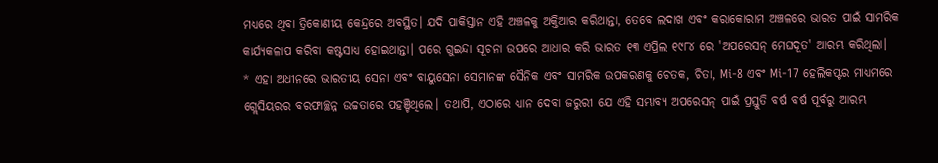ମଧ୍ୟରେ ଥିବା ତ୍ରିକୋଣୀୟ କେନ୍ଦ୍ରରେ ଅବସ୍ଥିତ। ଯଦି ପାକିସ୍ତାନ ଏହି ଅଞ୍ଚଳକୁ ଅକ୍ତିଆର କରିଥାନ୍ତା, ତେବେ ଲଦାଖ ଏବଂ କରାକୋରାମ ଅଞ୍ଚଳରେ ଭାରତ ପାଇଁ ସାମରିକ କାର୍ଯ୍ୟକଳାପ କରିବା କଷ୍ଟସାଧ୍ୟ ହୋଇଥାନ୍ତା। ପରେ ଗୁଇନ୍ଦା ସୂଚନା ଉପରେ ଆଧାର କରି ଭାରତ ୧୩ ଏପ୍ରିଲ ୧୯୮୪ ରେ 'ଅପରେସନ୍ ମେଘଦୂତ' ଆରମ୍ଭ କରିଥିଲା।
* ଏହା ଅଧୀନରେ ଭାରତୀୟ ସେନା ଏବଂ ବାୟୁସେନା ସେମାନଙ୍କ ସୈନିକ ଏବଂ ସାମରିକ ଉପକରଣକୁ ଚେତକ, ଚିତା, Mi-8 ଏବଂ Mi-17 ହେଲିକପ୍ଟର ମାଧ୍ୟମରେ ଗ୍ଲେସିୟରର ବରଫାଚ୍ଛନ୍ନ ଉଚ୍ଚତାରେ ପହଞ୍ଚିଥିଲେ। ତଥାପି, ଏଠାରେ ଧ୍ୟାନ ଦେବା ଜରୁରୀ ଯେ ଏହି ସମ୍ଭାବ୍ୟ ଅପରେସନ୍ ପାଇଁ ପ୍ରସ୍ତୁତି ବର୍ଷ ବର୍ଷ ପୂର୍ବରୁ ଆରମ୍ଭ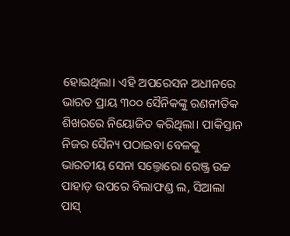ହୋଇଥିଲା। ଏହି ଅପରେସନ ଅଧୀନରେ ଭାରତ ପ୍ରାୟ ୩୦୦ ସୈନିକଙ୍କୁ ରଣନୀତିକ ଶିଖରରେ ନିୟୋଜିତ କରିଥିଲା। ପାକିସ୍ତାନ ନିଜର ସୈନ୍ୟ ପଠାଇବା ବେଳକୁ ଭାରତୀୟ ସେନା ସଲ୍ତୋରୋ ରେଞ୍ଜ୍ର ଉଚ୍ଚ ପାହାଡ଼ ଉପରେ ବିଲାଫଣ୍ଡ ଲ, ସିଆଲା ପାସ୍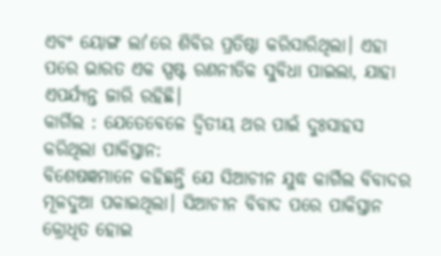ଏବଂ ୟୋଙ୍ଗ ଲା'ରେ ଶିବିର ପ୍ରତିଷ୍ଠା କରିସାରିଥିଲା। ଏହା ପରେ ଭାରତ ଏକ ସ୍ପଷ୍ଟ ରଣନୀତିକ ସୁବିଧା ପାଇଲା, ଯାହା ଏପର୍ଯ୍ୟନ୍ତ ଜାରି ରହିଛି।
କାର୍ଗିଲ : ଯେତେବେଳେ ଦ୍ୱିତୀୟ ଥର ପାଇଁ ଦୁଃସାହସ କରିଥିଲା ପାକିସ୍ତାନ:
ବିଶେଷଜ୍ଞମାନେ କହିଛନ୍ତି ଯେ ସିଆଚୀନ ଯୁଦ୍ଧ କାର୍ଗିଲ ବିବାଦର ମୂଳଦୁଆ ପକାଇଥିଲା। ସିଆଚୀନ ବିବାଦ ପରେ ପାକିସ୍ତାନ କ୍ରୋଧିତ ହୋଇ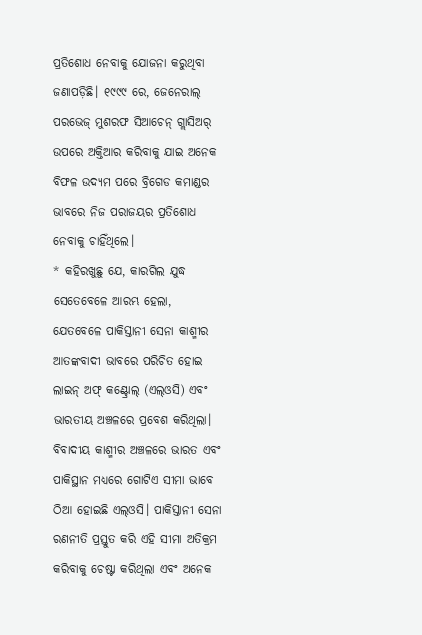ପ୍ରତିଶୋଧ ନେବାକୁ ଯୋଜନା କରୁଥିବା ଜଣାପଡ଼ିଛି। ୧୯୯୯ ରେ, ଜେନେରାଲ୍ ପରଭେଜ୍ ମୁଶରଫ ସିଆଚେନ୍ ଗ୍ଲାସିଅର୍ ଉପରେ ଅକ୍ତିଆର କରିବାକୁ ଯାଇ ଅନେକ ବିଫଳ ଉଦ୍ୟମ ପରେ ବ୍ରିଗେଡ କମାଣ୍ଡର ଭାବରେ ନିଜ ପରାଜୟର ପ୍ରତିଶୋଧ ନେବାକୁ ଚାହିଁଥିଲେ।
* କହିରଖୁଛୁ ଯେ, କାରଗିଲ ଯୁଦ୍ଧ ସେତେବେଳେ ଆରମ୍ଭ ହେଲା, ଯେତବେଳେ ପାକିସ୍ତାନୀ ସେନା କାଶ୍ମୀର ଆତଙ୍କବାଦୀ ଭାବରେ ପରିଚିତ ହୋଇ ଲାଇନ୍ ଅଫ୍ କଣ୍ଟ୍ରୋଲ୍ (ଏଲ୍ଓସି) ଏବଂ ଭାରତୀୟ ଅଞ୍ଚଳରେ ପ୍ରବେଶ କରିଥିଲା। ବିବାଦୀୟ କାଶ୍ମୀର ଅଞ୍ଚଳରେ ଭାରତ ଏବଂ ପାକିସ୍ଥାନ ମଧ୍ୟରେ ଗୋଟିଏ ସୀମା ଭାବେ ଠିଆ ହୋଇଛି ଏଲ୍ଓସି। ପାକିସ୍ତାନୀ ସେନା ରଣନୀତି ପ୍ରସ୍ତୁତ କରି ଏହି ସୀମା ଅତିକ୍ରମ କରିବାକୁ ଚେଷ୍ଟା କରିଥିଲା ଏବଂ ଅନେକ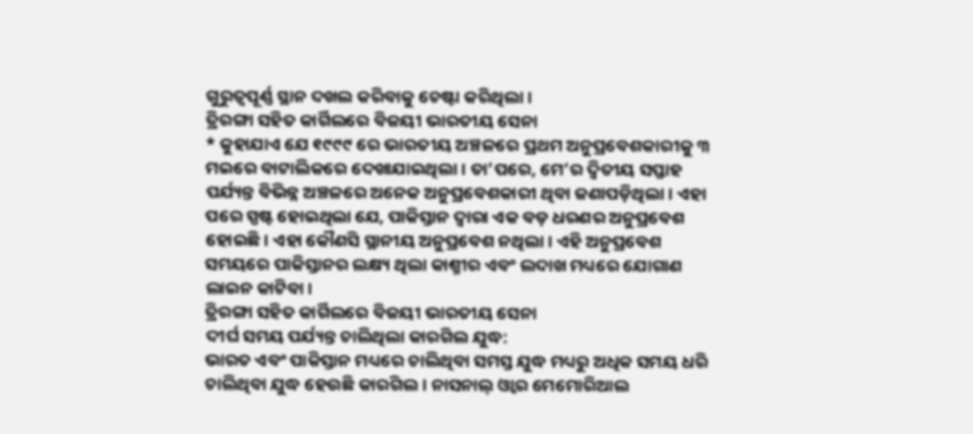ଗୁରୁତ୍ୱପୂର୍ଣ୍ଣ ସ୍ଥାନ ଦଖଲ କରିବାକୁ ଚେଷ୍ଟା କରିଥିଲା।
ତ୍ରିରଙ୍ଗା ସହିତ କାର୍ଗିଲରେ ବିଜୟୀ ଭାରତୀୟ ସେନା
* କୁହାଯାଏ ଯେ ୧୯୯୯ ରେ ଭାରତୀୟ ଅଞ୍ଚଳରେ ପ୍ରଥମ ଅନୁପ୍ରବେଶକାରୀକୁ ୩ ମଇରେ ବାଟାଲିକରେ ଦେଖାଯାଇଥିଲା। ତା’ପରେ, ମେ’ର ଦ୍ୱିତୀୟ ସପ୍ତାହ ପର୍ଯ୍ୟନ୍ତ ବିଭିନ୍ନ ଅଞ୍ଚଳରେ ଅନେକ ଅନୁପ୍ରବେଶକାରୀ ଥିବା ଜଣାପଡ଼ିଥିଲା। ଏହା ପରେ ସ୍ପଷ୍ଟ ହୋଇଥିଲା ଯେ, ପାକିସ୍ତାନ ଦ୍ୱାରା ଏକ ବଡ଼ ଧରଣର ଅନୁପ୍ରବେଶ ହୋଇଛି। ଏହା କୌଣସି ସ୍ଥାନୀୟ ଅନୁପ୍ରବେଶ ନଥିଲା। ଏହି ଅନୁପ୍ରବେଶ ସମୟରେ ପାକିସ୍ତାନର ଲକ୍ଷ୍ୟ ଥିଲା କାଶ୍ମୀର ଏବଂ ଲଦାଖ ମଧ୍ୟରେ ଯୋଗାଣ ଲାଇନ କାଟିବା।
ତ୍ରିରଙ୍ଗା ସହିତ କାର୍ଗିଲରେ ବିଜୟୀ ଭାରତୀୟ ସେନା
ଦୀର୍ଘ ସମୟ ପର୍ଯ୍ୟନ୍ତ ଚାଲିଥିଲା କାରଗିଲ ଯୁଦ୍ଧ:
ଭାରତ ଏବଂ ପାକିସ୍ତାନ ମଧ୍ୟରେ ଚାଲିଥିବା ସମସ୍ତ ଯୁଦ୍ଧ ମଧ୍ୟରୁ ଅଧିକ ସମୟ ଧରି ଚାଲିଥିବା ଯୁଦ୍ଧ ହେଉଛି କାରଗିଲ। ନାସନାଲ୍ ଓ୍ବାର ମେମୋରିଆଲ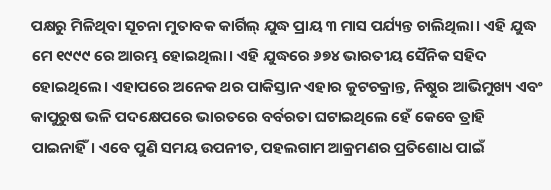ପକ୍ଷରୁ ମିଳିଥିବା ସୂଚନା ମୁତାବକ କାର୍ଗିଲ୍ ଯୁଦ୍ଧ ପ୍ରାୟ ୩ ମାସ ପର୍ଯ୍ୟନ୍ତ ଚାଲିଥିଲା। ଏହି ଯୁଦ୍ଧ ମେ ୧୯୯୯ ରେ ଆରମ୍ଭ ହୋଇଥିଲା। ଏହି ଯୁଦ୍ଧରେ ୬୭୪ ଭାରତୀୟ ସୈନିକ ସହିଦ ହୋଇଥିଲେ। ଏହାପରେ ଅନେକ ଥର ପାକିସ୍ତାନ ଏହାର କୁଟଚକ୍ରାନ୍ତ, ନିଷ୍ଠୁର ଆଭିମୁଖ୍ୟ ଏବଂ କାପୁରୁଷ ଭଳି ପଦକ୍ଷେପରେ ଭାରତରେ ବର୍ବରତା ଘଟାଇଥିଲେ ହେଁ କେବେ ତ୍ରାହି ପାଇନାହିଁ। ଏବେ ପୁଣି ସମୟ ଉପନୀତ, ପହଲଗାମ ଆକ୍ରମଣର ପ୍ରତିଶୋଧ ପାଇଁ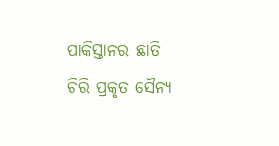ପାକିସ୍ତାନର ଛାତି ଚିରି ପ୍ରକୃତ ସୈନ୍ୟ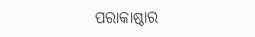ପରାକାଷ୍ଠାର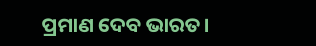ପ୍ରମାଣ ଦେବ ଭାରତ।